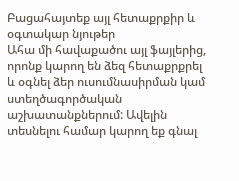Բացահայտեք այլ հետաքրքիր և օգտակար նյութեր
Ահա մի հավաքածու այլ ֆայլերից, որոնք կարող են ձեզ հետաքրքրել և օգնել ձեր ուսումնասիրման կամ ստեղծագործական աշխատանքներում: Ավելին տեսնելու համար կարող եք գնալ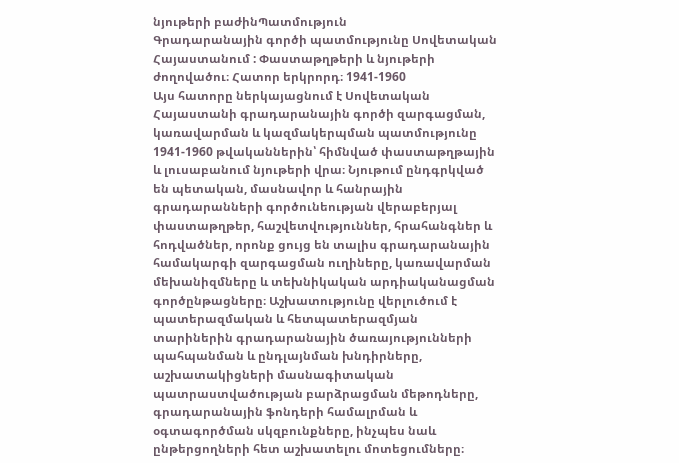նյութերի բաժինՊատմություն
Գրադարանային գործի պատմությունը Սովետական Հայաստանում : Փաստաթղթերի և նյութերի ժողովածու։ Հատոր երկրորդ։ 1941-1960
Այս հատորը ներկայացնում է Սովետական Հայաստանի գրադարանային գործի զարգացման, կառավարման և կազմակերպման պատմությունը 1941-1960 թվականներին՝ հիմնված փաստաթղթային և լուսաբանում նյութերի վրա։ Նյութում ընդգրկված են պետական, մասնավոր և հանրային գրադարանների գործունեության վերաբերյալ փաստաթղթեր, հաշվետվություններ, հրահանգներ և հոդվածներ, որոնք ցույց են տալիս գրադարանային համակարգի զարգացման ուղիները, կառավարման մեխանիզմները և տեխնիկական արդիականացման գործընթացները։ Աշխատությունը վերլուծում է պատերազմական և հետպատերազմյան տարիներին գրադարանային ծառայությունների պահպանման և ընդլայնման խնդիրները, աշխատակիցների մասնագիտական պատրաստվածության բարձրացման մեթոդները, գրադարանային ֆոնդերի համալրման և օգտագործման սկզբունքները, ինչպես նաև ընթերցողների հետ աշխատելու մոտեցումները։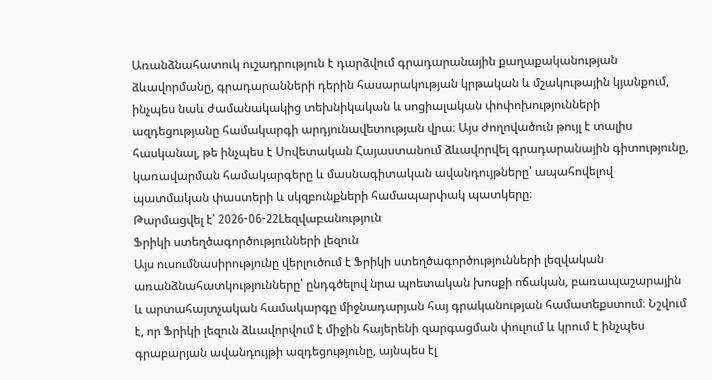Առանձնահատուկ ուշադրություն է դարձվում գրադարանային քաղաքականության ձևավորմանը, գրադարանների դերին հասարակության կրթական և մշակութային կյանքում, ինչպես նաև ժամանակակից տեխնիկական և սոցիալական փոփոխությունների ազդեցությանը համակարգի արդյունավետության վրա։ Այս ժողովածուն թույլ է տալիս հասկանալ, թե ինչպես է Սովետական Հայաստանում ձևավորվել գրադարանային գիտությունը, կառավարման համակարգերը և մասնագիտական ավանդույթները՝ ապահովելով պատմական փաստերի և սկզբունքների համապարփակ պատկերը։
Թարմացվել է՝ 2026-06-22Lեզվաբանություն
Ֆրիկի ստեղծագործությունների լեզուն
Այս ուսումնասիրությունը վերլուծում է Ֆրիկի ստեղծագործությունների լեզվական առանձնահատկությունները՝ ընդգծելով նրա պոետական խոսքի ոճական, բառապաշարային և արտահայտչական համակարգը միջնադարյան հայ գրականության համատեքստում։ Նշվում է, որ Ֆրիկի լեզուն ձևավորվում է միջին հայերենի զարգացման փուլում և կրում է ինչպես գրաբարյան ավանդույթի ազդեցությունը, այնպես էլ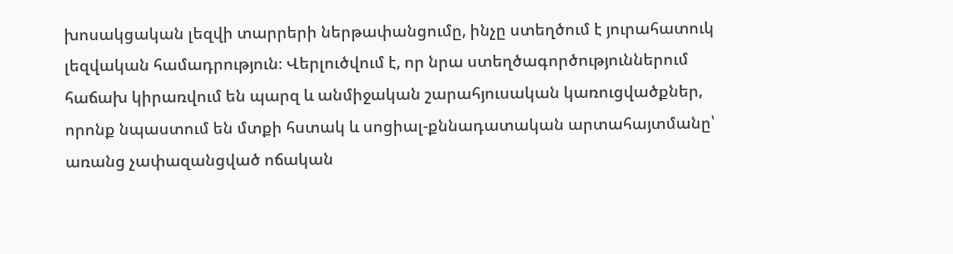խոսակցական լեզվի տարրերի ներթափանցումը, ինչը ստեղծում է յուրահատուկ լեզվական համադրություն։ Վերլուծվում է, որ նրա ստեղծագործություններում հաճախ կիրառվում են պարզ և անմիջական շարահյուսական կառուցվածքներ, որոնք նպաստում են մտքի հստակ և սոցիալ-քննադատական արտահայտմանը՝ առանց չափազանցված ոճական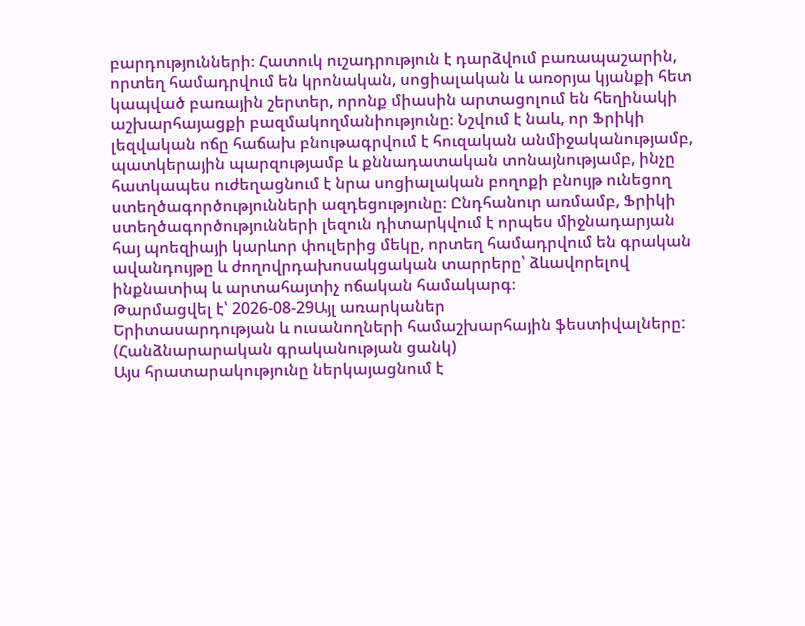բարդությունների։ Հատուկ ուշադրություն է դարձվում բառապաշարին, որտեղ համադրվում են կրոնական, սոցիալական և առօրյա կյանքի հետ կապված բառային շերտեր, որոնք միասին արտացոլում են հեղինակի աշխարհայացքի բազմակողմանիությունը։ Նշվում է նաև, որ Ֆրիկի լեզվական ոճը հաճախ բնութագրվում է հուզական անմիջականությամբ, պատկերային պարզությամբ և քննադատական տոնայնությամբ, ինչը հատկապես ուժեղացնում է նրա սոցիալական բողոքի բնույթ ունեցող ստեղծագործությունների ազդեցությունը։ Ընդհանուր առմամբ, Ֆրիկի ստեղծագործությունների լեզուն դիտարկվում է որպես միջնադարյան հայ պոեզիայի կարևոր փուլերից մեկը, որտեղ համադրվում են գրական ավանդույթը և ժողովրդախոսակցական տարրերը՝ ձևավորելով ինքնատիպ և արտահայտիչ ոճական համակարգ։
Թարմացվել է՝ 2026-08-29Այլ առարկաներ
Երիտասարդության և ուսանողների համաշխարհային ֆեստիվալները: (Հանձնարարական գրականության ցանկ)
Այս հրատարակությունը ներկայացնում է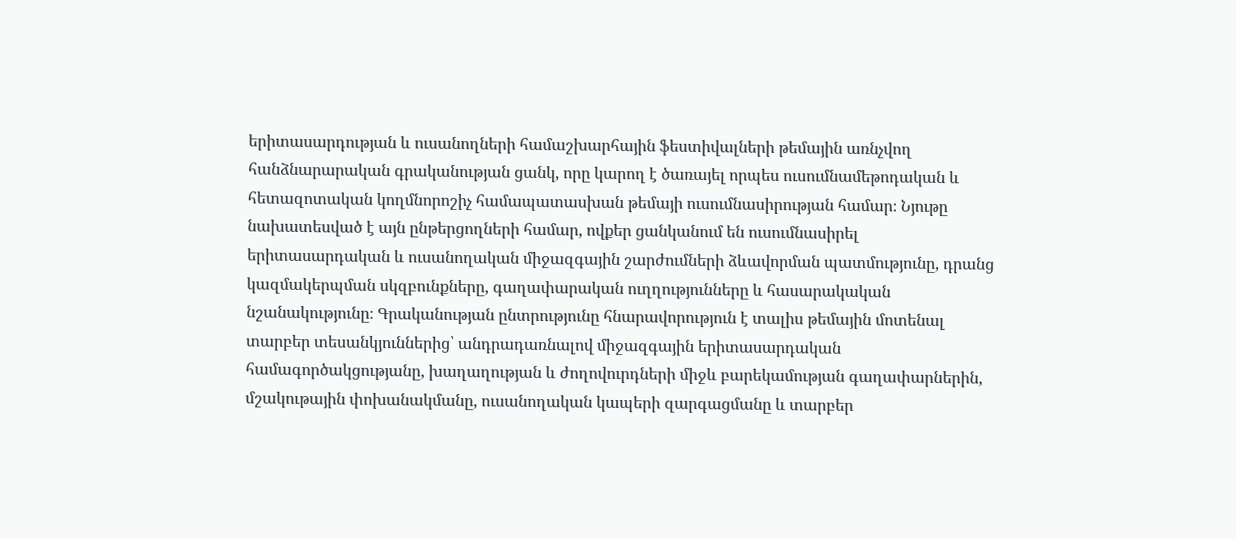երիտասարդության և ուսանողների համաշխարհային ֆեստիվալների թեմային առնչվող հանձնարարական գրականության ցանկ, որը կարող է ծառայել որպես ուսումնամեթոդական և հետազոտական կողմնորոշիչ համապատասխան թեմայի ուսումնասիրության համար։ Նյութը նախատեսված է այն ընթերցողների համար, ովքեր ցանկանում են ուսումնասիրել երիտասարդական և ուսանողական միջազգային շարժումների ձևավորման պատմությունը, դրանց կազմակերպման սկզբունքները, գաղափարական ուղղությունները և հասարակական նշանակությունը։ Գրականության ընտրությունը հնարավորություն է տալիս թեմային մոտենալ տարբեր տեսանկյուններից՝ անդրադառնալով միջազգային երիտասարդական համագործակցությանը, խաղաղության և ժողովուրդների միջև բարեկամության գաղափարներին, մշակութային փոխանակմանը, ուսանողական կապերի զարգացմանը և տարբեր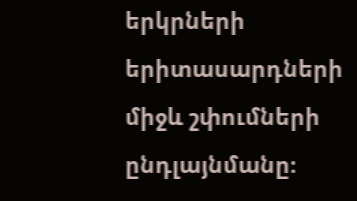երկրների երիտասարդների միջև շփումների ընդլայնմանը։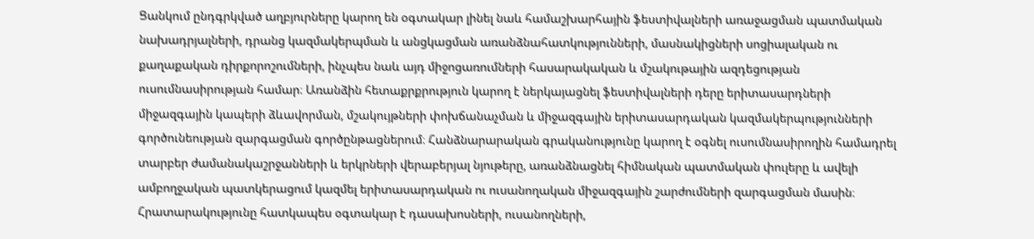Ցանկում ընդգրկված աղբյուրները կարող են օգտակար լինել նաև համաշխարհային ֆեստիվալների առաջացման պատմական նախադրյալների, դրանց կազմակերպման և անցկացման առանձնահատկությունների, մասնակիցների սոցիալական ու քաղաքական դիրքորոշումների, ինչպես նաև այդ միջոցառումների հասարակական և մշակութային ազդեցության ուսումնասիրության համար։ Առանձին հետաքրքրություն կարող է ներկայացնել ֆեստիվալների դերը երիտասարդների միջազգային կապերի ձևավորման, մշակույթների փոխճանաչման և միջազգային երիտասարդական կազմակերպությունների գործունեության զարգացման գործընթացներում։ Հանձնարարական գրականությունը կարող է օգնել ուսումնասիրողին համադրել տարբեր ժամանակաշրջանների և երկրների վերաբերյալ նյութերը, առանձնացնել հիմնական պատմական փուլերը և ավելի ամբողջական պատկերացում կազմել երիտասարդական ու ուսանողական միջազգային շարժումների զարգացման մասին։ Հրատարակությունը հատկապես օգտակար է դասախոսների, ուսանողների,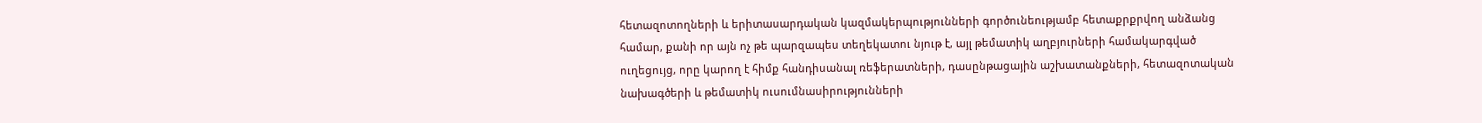հետազոտողների և երիտասարդական կազմակերպությունների գործունեությամբ հետաքրքրվող անձանց համար, քանի որ այն ոչ թե պարզապես տեղեկատու նյութ է, այլ թեմատիկ աղբյուրների համակարգված ուղեցույց, որը կարող է հիմք հանդիսանալ ռեֆերատների, դասընթացային աշխատանքների, հետազոտական նախագծերի և թեմատիկ ուսումնասիրությունների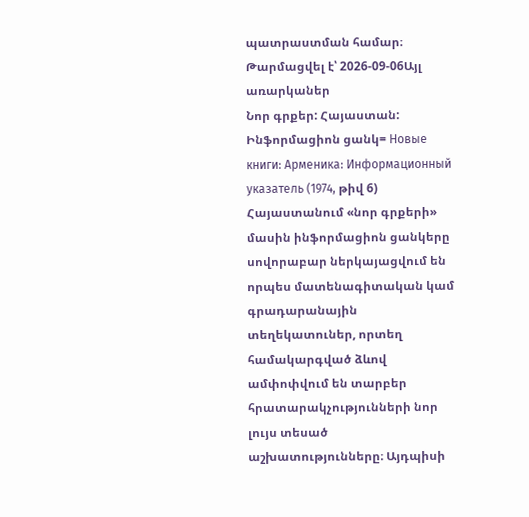պատրաստման համար։
Թարմացվել է՝ 2026-09-06Այլ առարկաներ
Նոր գրքեր: Հայաստան: Ինֆորմացիոն ցանկ= Новые книги: Арменика: Информационный указатель (1974, թիվ 6)
Հայաստանում «նոր գրքերի» մասին ինֆորմացիոն ցանկերը սովորաբար ներկայացվում են որպես մատենագիտական կամ գրադարանային տեղեկատուներ, որտեղ համակարգված ձևով ամփոփվում են տարբեր հրատարակչությունների նոր լույս տեսած աշխատությունները։ Այդպիսի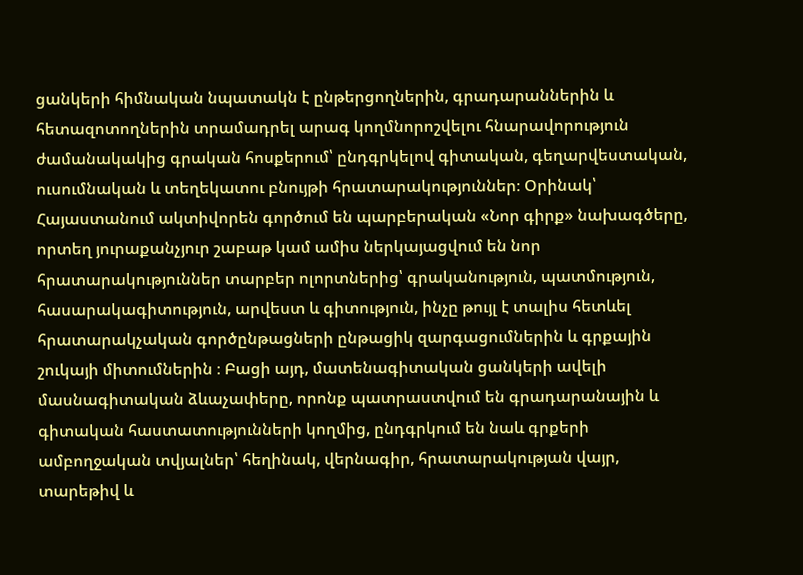ցանկերի հիմնական նպատակն է ընթերցողներին, գրադարաններին և հետազոտողներին տրամադրել արագ կողմնորոշվելու հնարավորություն ժամանակակից գրական հոսքերում՝ ընդգրկելով գիտական, գեղարվեստական, ուսումնական և տեղեկատու բնույթի հրատարակություններ։ Օրինակ՝ Հայաստանում ակտիվորեն գործում են պարբերական «Նոր գիրք» նախագծերը, որտեղ յուրաքանչյուր շաբաթ կամ ամիս ներկայացվում են նոր հրատարակություններ տարբեր ոլորտներից՝ գրականություն, պատմություն, հասարակագիտություն, արվեստ և գիտություն, ինչը թույլ է տալիս հետևել հրատարակչական գործընթացների ընթացիկ զարգացումներին և գրքային շուկայի միտումներին ։ Բացի այդ, մատենագիտական ցանկերի ավելի մասնագիտական ձևաչափերը, որոնք պատրաստվում են գրադարանային և գիտական հաստատությունների կողմից, ընդգրկում են նաև գրքերի ամբողջական տվյալներ՝ հեղինակ, վերնագիր, հրատարակության վայր, տարեթիվ և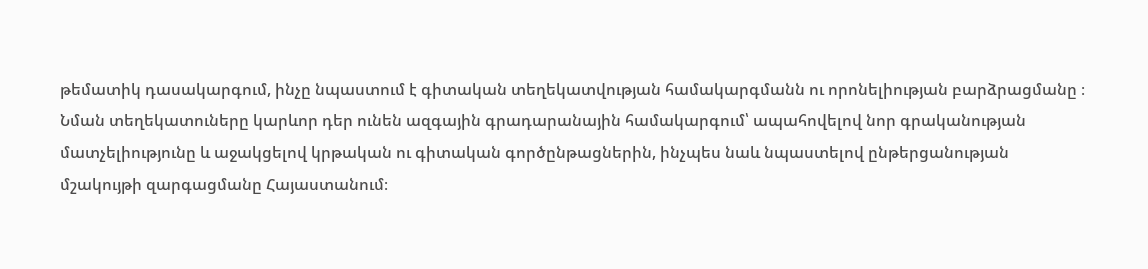թեմատիկ դասակարգում, ինչը նպաստում է գիտական տեղեկատվության համակարգմանն ու որոնելիության բարձրացմանը ։ Նման տեղեկատուները կարևոր դեր ունեն ազգային գրադարանային համակարգում՝ ապահովելով նոր գրականության մատչելիությունը և աջակցելով կրթական ու գիտական գործընթացներին, ինչպես նաև նպաստելով ընթերցանության մշակույթի զարգացմանը Հայաստանում։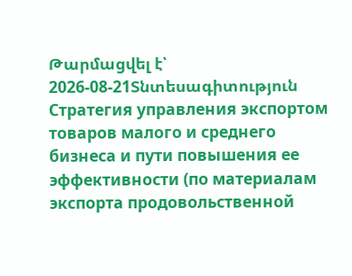Թարմացվել է՝ 2026-08-21Տնտեսագիտություն
Стратегия управления экспортом товаров малого и среднего бизнеса и пути повышения ее эффективности (по материалам экспорта продовольственной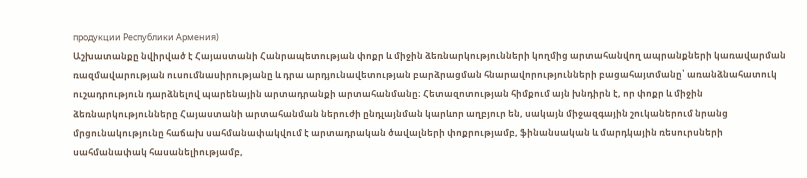продукции Республики Армения)
Աշխատանքը նվիրված է Հայաստանի Հանրապետության փոքր և միջին ձեռնարկությունների կողմից արտահանվող ապրանքների կառավարման ռազմավարության ուսումնասիրությանը և դրա արդյունավետության բարձրացման հնարավորությունների բացահայտմանը՝ առանձնահատուկ ուշադրություն դարձնելով պարենային արտադրանքի արտահանմանը։ Հետազոտության հիմքում այն խնդիրն է, որ փոքր և միջին ձեռնարկությունները Հայաստանի արտահանման ներուժի ընդլայնման կարևոր աղբյուր են, սակայն միջազգային շուկաներում նրանց մրցունակությունը հաճախ սահմանափակվում է արտադրական ծավալների փոքրությամբ, ֆինանսական և մարդկային ռեսուրսների սահմանափակ հասանելիությամբ,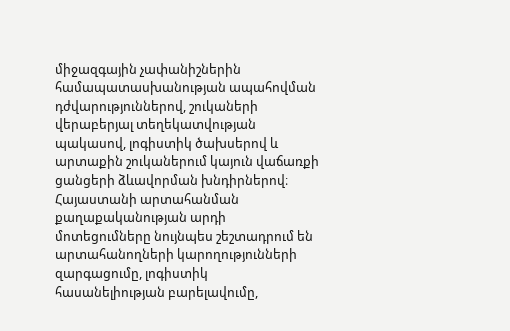միջազգային չափանիշներին համապատասխանության ապահովման դժվարություններով, շուկաների վերաբերյալ տեղեկատվության պակասով, լոգիստիկ ծախսերով և արտաքին շուկաներում կայուն վաճառքի ցանցերի ձևավորման խնդիրներով։ Հայաստանի արտահանման քաղաքականության արդի մոտեցումները նույնպես շեշտադրում են արտահանողների կարողությունների զարգացումը, լոգիստիկ հասանելիության բարելավումը,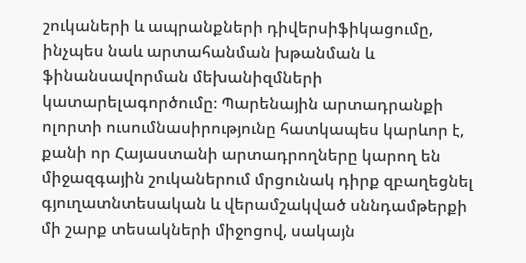շուկաների և ապրանքների դիվերսիֆիկացումը, ինչպես նաև արտահանման խթանման և ֆինանսավորման մեխանիզմների կատարելագործումը։ Պարենային արտադրանքի ոլորտի ուսումնասիրությունը հատկապես կարևոր է, քանի որ Հայաստանի արտադրողները կարող են միջազգային շուկաներում մրցունակ դիրք զբաղեցնել գյուղատնտեսական և վերամշակված սննդամթերքի մի շարք տեսակների միջոցով, սակայն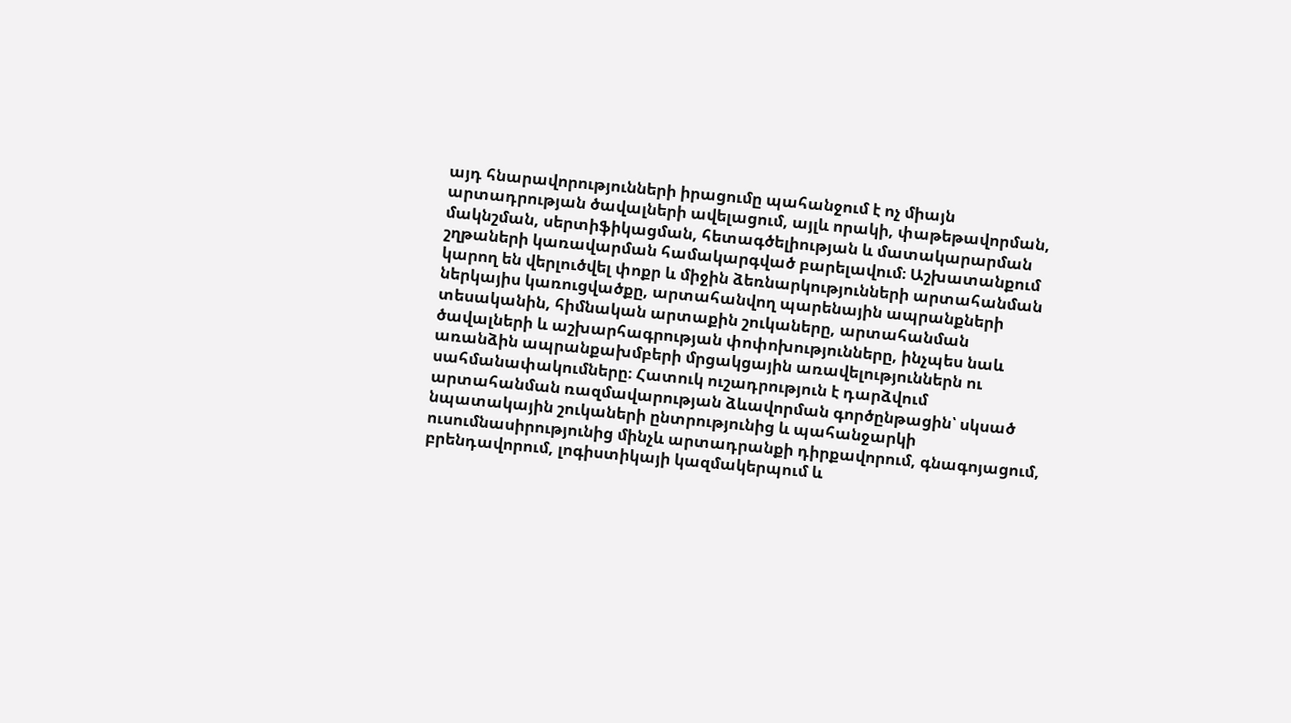այդ հնարավորությունների իրացումը պահանջում է ոչ միայն արտադրության ծավալների ավելացում, այլև որակի, փաթեթավորման, մակնշման, սերտիֆիկացման, հետագծելիության և մատակարարման շղթաների կառավարման համակարգված բարելավում։ Աշխատանքում կարող են վերլուծվել փոքր և միջին ձեռնարկությունների արտահանման ներկայիս կառուցվածքը, արտահանվող պարենային ապրանքների տեսականին, հիմնական արտաքին շուկաները, արտահանման ծավալների և աշխարհագրության փոփոխությունները, ինչպես նաև առանձին ապրանքախմբերի մրցակցային առավելություններն ու սահմանափակումները։ Հատուկ ուշադրություն է դարձվում արտահանման ռազմավարության ձևավորման գործընթացին՝ սկսած նպատակային շուկաների ընտրությունից և պահանջարկի ուսումնասիրությունից մինչև արտադրանքի դիրքավորում, գնագոյացում, բրենդավորում, լոգիստիկայի կազմակերպում և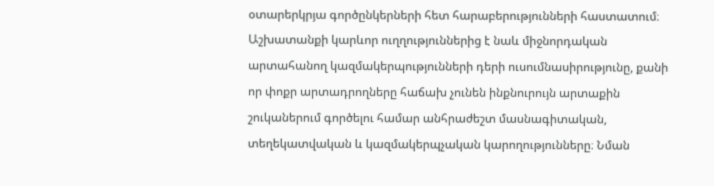օտարերկրյա գործընկերների հետ հարաբերությունների հաստատում։ Աշխատանքի կարևոր ուղղություններից է նաև միջնորդական արտահանող կազմակերպությունների դերի ուսումնասիրությունը, քանի որ փոքր արտադրողները հաճախ չունեն ինքնուրույն արտաքին շուկաներում գործելու համար անհրաժեշտ մասնագիտական, տեղեկատվական և կազմակերպչական կարողությունները։ Նման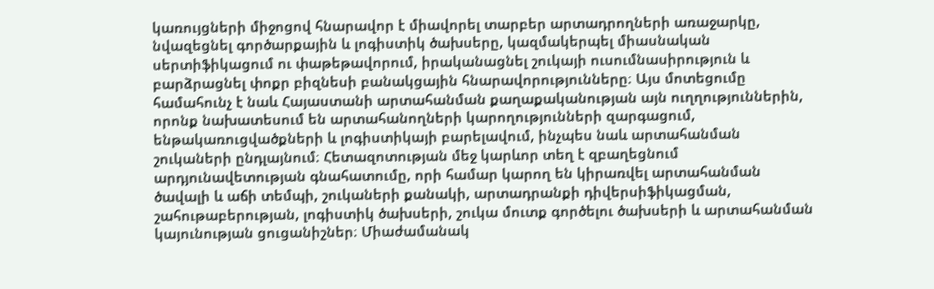կառույցների միջոցով հնարավոր է միավորել տարբեր արտադրողների առաջարկը, նվազեցնել գործարքային և լոգիստիկ ծախսերը, կազմակերպել միասնական սերտիֆիկացում ու փաթեթավորում, իրականացնել շուկայի ուսումնասիրություն և բարձրացնել փոքր բիզնեսի բանակցային հնարավորությունները։ Այս մոտեցումը համահունչ է նաև Հայաստանի արտահանման քաղաքականության այն ուղղություններին, որոնք նախատեսում են արտահանողների կարողությունների զարգացում, ենթակառուցվածքների և լոգիստիկայի բարելավում, ինչպես նաև արտահանման շուկաների ընդլայնում։ Հետազոտության մեջ կարևոր տեղ է զբաղեցնում արդյունավետության գնահատումը, որի համար կարող են կիրառվել արտահանման ծավալի և աճի տեմպի, շուկաների քանակի, արտադրանքի դիվերսիֆիկացման, շահութաբերության, լոգիստիկ ծախսերի, շուկա մուտք գործելու ծախսերի և արտահանման կայունության ցուցանիշներ։ Միաժամանակ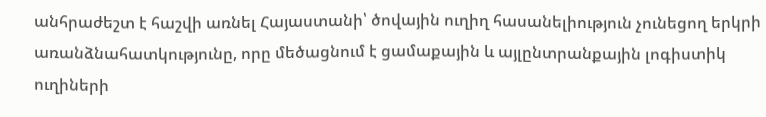անհրաժեշտ է հաշվի առնել Հայաստանի՝ ծովային ուղիղ հասանելիություն չունեցող երկրի առանձնահատկությունը, որը մեծացնում է ցամաքային և այլընտրանքային լոգիստիկ ուղիների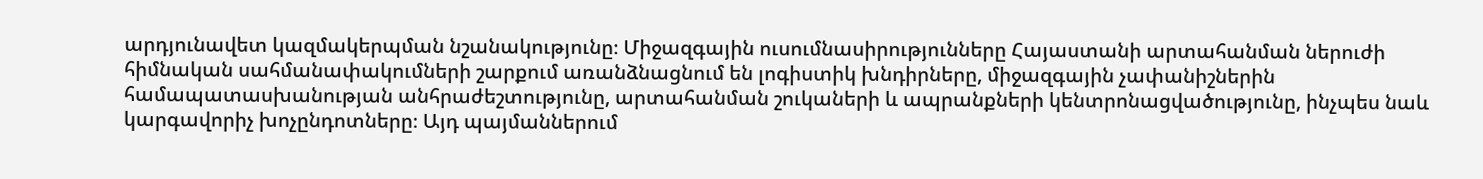արդյունավետ կազմակերպման նշանակությունը։ Միջազգային ուսումնասիրությունները Հայաստանի արտահանման ներուժի հիմնական սահմանափակումների շարքում առանձնացնում են լոգիստիկ խնդիրները, միջազգային չափանիշներին համապատասխանության անհրաժեշտությունը, արտահանման շուկաների և ապրանքների կենտրոնացվածությունը, ինչպես նաև կարգավորիչ խոչընդոտները։ Այդ պայմաններում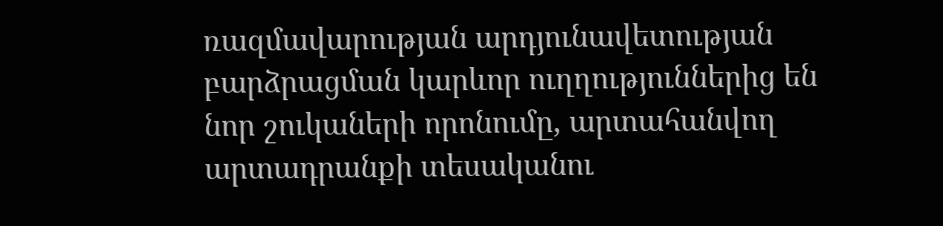ռազմավարության արդյունավետության բարձրացման կարևոր ուղղություններից են նոր շուկաների որոնումը, արտահանվող արտադրանքի տեսականու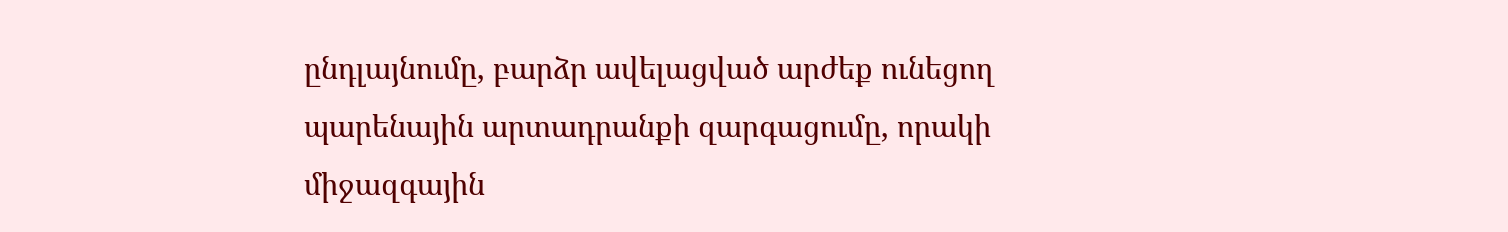ընդլայնումը, բարձր ավելացված արժեք ունեցող պարենային արտադրանքի զարգացումը, որակի միջազգային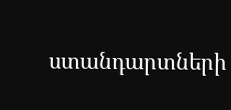ստանդարտների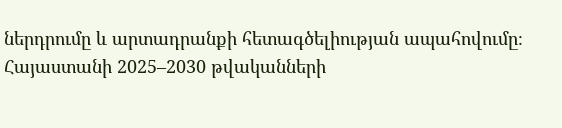ներդրումը և արտադրանքի հետագծելիության ապահովումը։ Հայաստանի 2025–2030 թվականների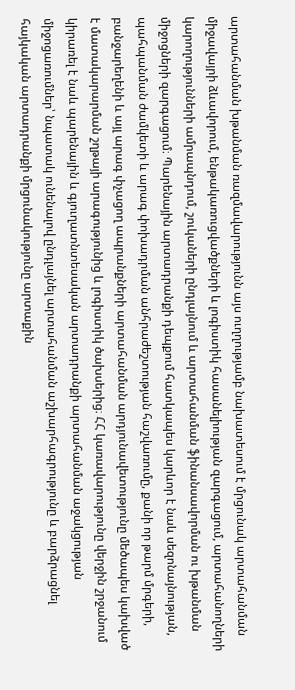արտահանման խթանման ռազմավարությունն այս ուղղությամբ նախատեսում է մրցունակ արտահանման միջավայրի ձևավորում, ենթակառուցվածքների և լոգիստիկ հասանելիության զարգացում, արտահանողների կարողությունների ամրապնդում, շուկաների ընդլայնում և արտահանման ֆինանսավորման ու խթանման միջոցների զարգացում։ Պարենային արտադրանքի դեպքում հատկապես կարևոր է նաև սեզոնայնության, պահպանման ժամկետի և արագ փոխադրման անհրաժեշտության հաշվառումը, քանի որ թարմ մրգերի, բանջարեղենի և այլ արագ փչացող ապրանքների արտահանման արդյունավետությունը մեծապես կախված է մատակարարման շղթայի արագությունից և լոգիստիկ ծախսերից։ ՀՀ կառավարությունը վերջին շրջանում կիրառել է նաև պարենային և գյուղատնտեսական արտադրանքի արտահանման աջակցության միջոցառումներ՝ նպատակ ունենալով ընդլայնել արտահանման աշխարհագրությունը և բարձրացնել հայկական արտադրանքի մրցունակությունը արտաքին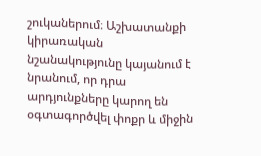շուկաներում։ Աշխատանքի կիրառական նշանակությունը կայանում է նրանում, որ դրա արդյունքները կարող են օգտագործվել փոքր և միջին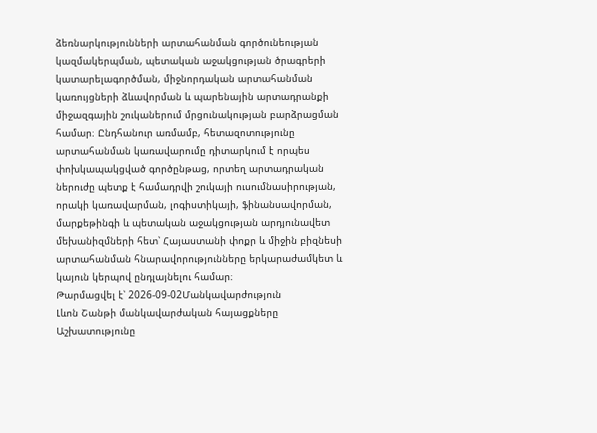ձեռնարկությունների արտահանման գործունեության կազմակերպման, պետական աջակցության ծրագրերի կատարելագործման, միջնորդական արտահանման կառույցների ձևավորման և պարենային արտադրանքի միջազգային շուկաներում մրցունակության բարձրացման համար։ Ընդհանուր առմամբ, հետազոտությունը արտահանման կառավարումը դիտարկում է որպես փոխկապակցված գործընթաց, որտեղ արտադրական ներուժը պետք է համադրվի շուկայի ուսումնասիրության, որակի կառավարման, լոգիստիկայի, ֆինանսավորման, մարքեթինգի և պետական աջակցության արդյունավետ մեխանիզմների հետ՝ Հայաստանի փոքր և միջին բիզնեսի արտահանման հնարավորությունները երկարաժամկետ և կայուն կերպով ընդլայնելու համար։
Թարմացվել է՝ 2026-09-02Մանկավարժություն
Լևոն Շանթի մանկավարժական հայացքները
Աշխատությունը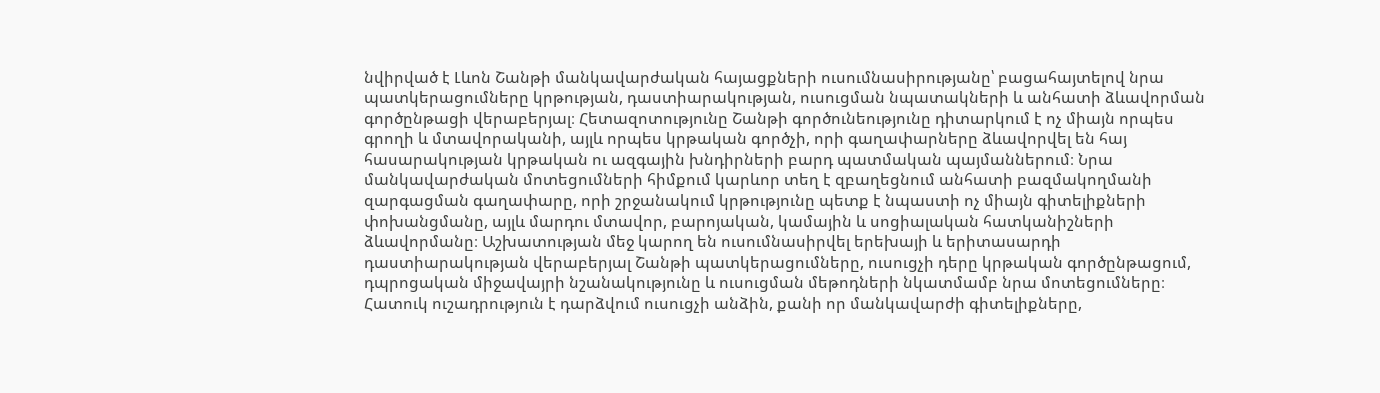նվիրված է Լևոն Շանթի մանկավարժական հայացքների ուսումնասիրությանը՝ բացահայտելով նրա պատկերացումները կրթության, դաստիարակության, ուսուցման նպատակների և անհատի ձևավորման գործընթացի վերաբերյալ։ Հետազոտությունը Շանթի գործունեությունը դիտարկում է ոչ միայն որպես գրողի և մտավորականի, այլև որպես կրթական գործչի, որի գաղափարները ձևավորվել են հայ հասարակության կրթական ու ազգային խնդիրների բարդ պատմական պայմաններում։ Նրա մանկավարժական մոտեցումների հիմքում կարևոր տեղ է զբաղեցնում անհատի բազմակողմանի զարգացման գաղափարը, որի շրջանակում կրթությունը պետք է նպաստի ոչ միայն գիտելիքների փոխանցմանը, այլև մարդու մտավոր, բարոյական, կամային և սոցիալական հատկանիշների ձևավորմանը։ Աշխատության մեջ կարող են ուսումնասիրվել երեխայի և երիտասարդի դաստիարակության վերաբերյալ Շանթի պատկերացումները, ուսուցչի դերը կրթական գործընթացում, դպրոցական միջավայրի նշանակությունը և ուսուցման մեթոդների նկատմամբ նրա մոտեցումները։ Հատուկ ուշադրություն է դարձվում ուսուցչի անձին, քանի որ մանկավարժի գիտելիքները,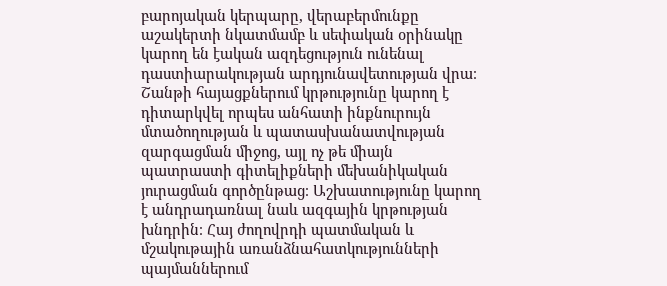բարոյական կերպարը, վերաբերմունքը աշակերտի նկատմամբ և սեփական օրինակը կարող են էական ազդեցություն ունենալ դաստիարակության արդյունավետության վրա։ Շանթի հայացքներում կրթությունը կարող է դիտարկվել որպես անհատի ինքնուրույն մտածողության և պատասխանատվության զարգացման միջոց, այլ ոչ թե միայն պատրաստի գիտելիքների մեխանիկական յուրացման գործընթաց։ Աշխատությունը կարող է անդրադառնալ նաև ազգային կրթության խնդրին։ Հայ ժողովրդի պատմական և մշակութային առանձնահատկությունների պայմաններում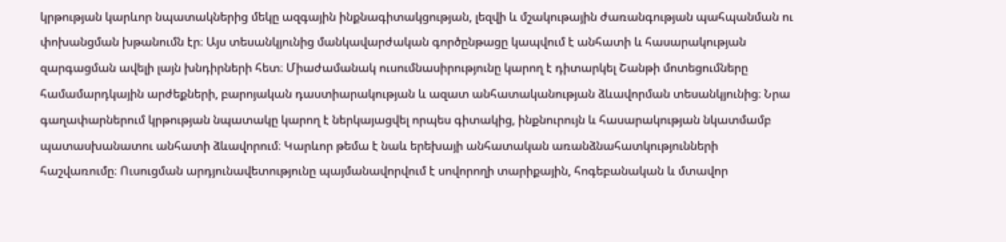կրթության կարևոր նպատակներից մեկը ազգային ինքնագիտակցության, լեզվի և մշակութային ժառանգության պահպանման ու փոխանցման խթանումն էր։ Այս տեսանկյունից մանկավարժական գործընթացը կապվում է անհատի և հասարակության զարգացման ավելի լայն խնդիրների հետ։ Միաժամանակ ուսումնասիրությունը կարող է դիտարկել Շանթի մոտեցումները համամարդկային արժեքների, բարոյական դաստիարակության և ազատ անհատականության ձևավորման տեսանկյունից։ Նրա գաղափարներում կրթության նպատակը կարող է ներկայացվել որպես գիտակից, ինքնուրույն և հասարակության նկատմամբ պատասխանատու անհատի ձևավորում։ Կարևոր թեմա է նաև երեխայի անհատական առանձնահատկությունների հաշվառումը։ Ուսուցման արդյունավետությունը պայմանավորվում է սովորողի տարիքային, հոգեբանական և մտավոր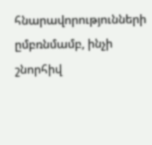հնարավորությունների ըմբռնմամբ, ինչի շնորհիվ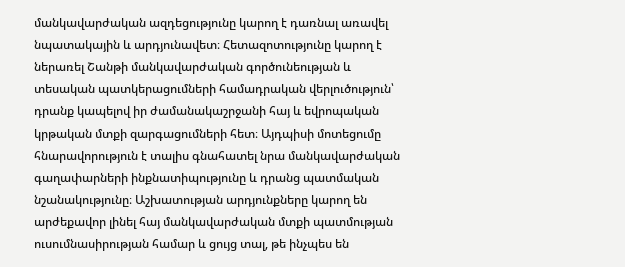մանկավարժական ազդեցությունը կարող է դառնալ առավել նպատակային և արդյունավետ։ Հետազոտությունը կարող է ներառել Շանթի մանկավարժական գործունեության և տեսական պատկերացումների համադրական վերլուծություն՝ դրանք կապելով իր ժամանակաշրջանի հայ և եվրոպական կրթական մտքի զարգացումների հետ։ Այդպիսի մոտեցումը հնարավորություն է տալիս գնահատել նրա մանկավարժական գաղափարների ինքնատիպությունը և դրանց պատմական նշանակությունը։ Աշխատության արդյունքները կարող են արժեքավոր լինել հայ մանկավարժական մտքի պատմության ուսումնասիրության համար և ցույց տալ, թե ինչպես են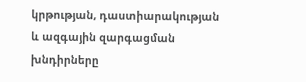կրթության, դաստիարակության և ազգային զարգացման խնդիրները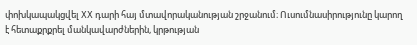փոխկապակցվել XX դարի հայ մտավորականության շրջանում։ Ուսումնասիրությունը կարող է հետաքրքրել մանկավարժներին, կրթության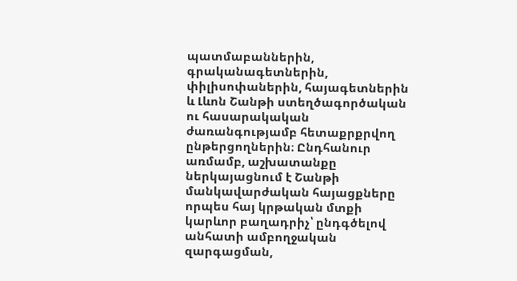պատմաբաններին, գրականագետներին, փիլիսոփաներին, հայագետներին և Լևոն Շանթի ստեղծագործական ու հասարակական ժառանգությամբ հետաքրքրվող ընթերցողներին։ Ընդհանուր առմամբ, աշխատանքը ներկայացնում է Շանթի մանկավարժական հայացքները որպես հայ կրթական մտքի կարևոր բաղադրիչ՝ ընդգծելով անհատի ամբողջական զարգացման,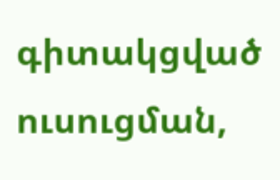գիտակցված ուսուցման,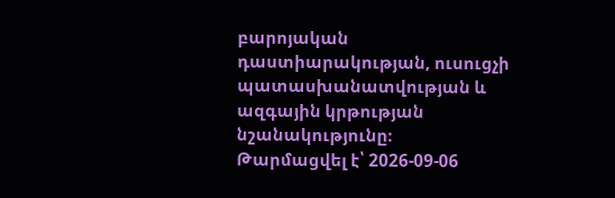բարոյական դաստիարակության, ուսուցչի պատասխանատվության և ազգային կրթության նշանակությունը։
Թարմացվել է՝ 2026-09-06